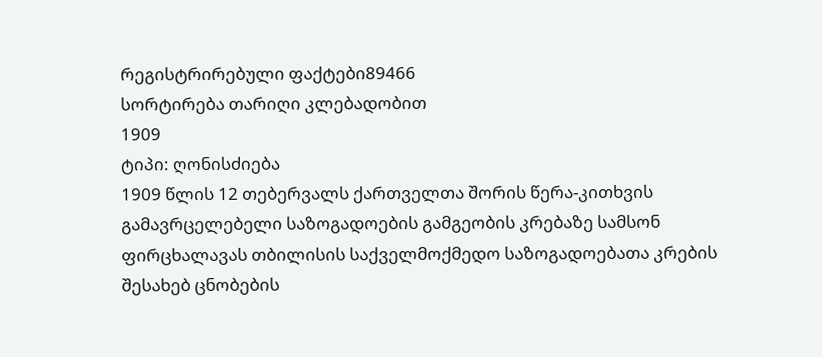რეგისტრირებული ფაქტები89466
სორტირება თარიღი კლებადობით
1909
ტიპი: ღონისძიება
1909 წლის 12 თებერვალს ქართველთა შორის წერა-კითხვის გამავრცელებელი საზოგადოების გამგეობის კრებაზე სამსონ ფირცხალავას თბილისის საქველმოქმედო საზოგადოებათა კრების შესახებ ცნობების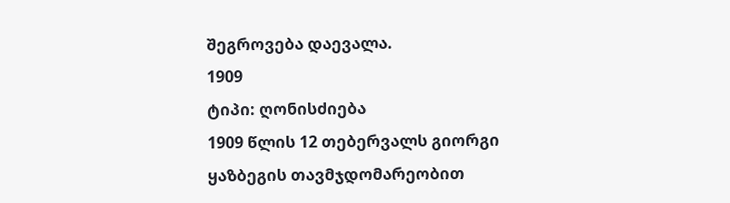შეგროვება დაევალა.
1909
ტიპი: ღონისძიება
1909 წლის 12 თებერვალს გიორგი ყაზბეგის თავმჯდომარეობით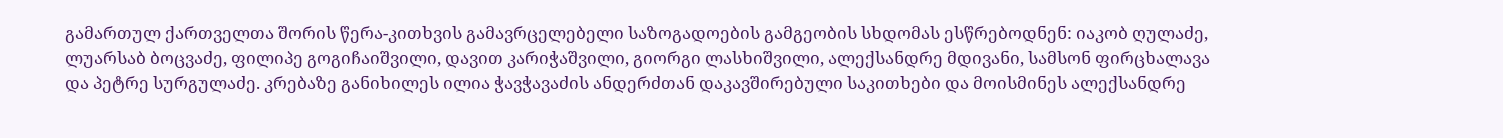გამართულ ქართველთა შორის წერა-კითხვის გამავრცელებელი საზოგადოების გამგეობის სხდომას ესწრებოდნენ: იაკობ ღულაძე, ლუარსაბ ბოცვაძე, ფილიპე გოგიჩაიშვილი, დავით კარიჭაშვილი, გიორგი ლასხიშვილი, ალექსანდრე მდივანი, სამსონ ფირცხალავა და პეტრე სურგულაძე. კრებაზე განიხილეს ილია ჭავჭავაძის ანდერძთან დაკავშირებული საკითხები და მოისმინეს ალექსანდრე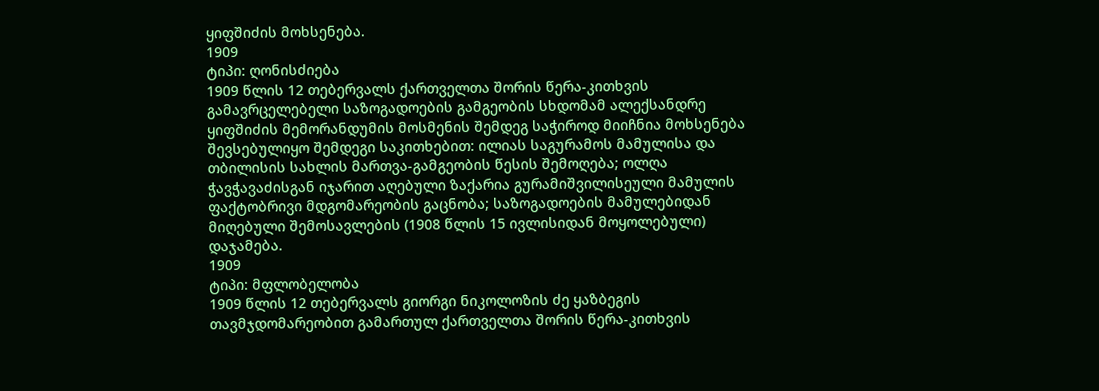ყიფშიძის მოხსენება.
1909
ტიპი: ღონისძიება
1909 წლის 12 თებერვალს ქართველთა შორის წერა-კითხვის გამავრცელებელი საზოგადოების გამგეობის სხდომამ ალექსანდრე ყიფშიძის მემორანდუმის მოსმენის შემდეგ საჭიროდ მიიჩნია მოხსენება შევსებულიყო შემდეგი საკითხებით: ილიას საგურამოს მამულისა და თბილისის სახლის მართვა-გამგეობის წესის შემოღება; ოლღა ჭავჭავაძისგან იჯარით აღებული ზაქარია გურამიშვილისეული მამულის ფაქტობრივი მდგომარეობის გაცნობა; საზოგადოების მამულებიდან მიღებული შემოსავლების (1908 წლის 15 ივლისიდან მოყოლებული) დაჯამება.
1909
ტიპი: მფლობელობა
1909 წლის 12 თებერვალს გიორგი ნიკოლოზის ძე ყაზბეგის თავმჯდომარეობით გამართულ ქართველთა შორის წერა-კითხვის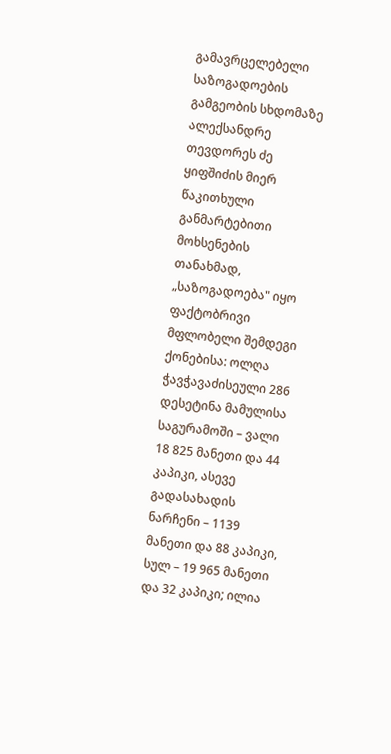გამავრცელებელი საზოგადოების გამგეობის სხდომაზე ალექსანდრე თევდორეს ძე ყიფშიძის მიერ წაკითხული განმარტებითი მოხსენების თანახმად, „საზოგადოება" იყო ფაქტობრივი მფლობელი შემდეგი ქონებისა: ოლღა ჭავჭავაძისეული 286 დესეტინა მამულისა საგურამოში – ვალი 18 825 მანეთი და 44 კაპიკი, ასევე გადასახადის ნარჩენი – 1139 მანეთი და 88 კაპიკი, სულ – 19 965 მანეთი და 32 კაპიკი; ილია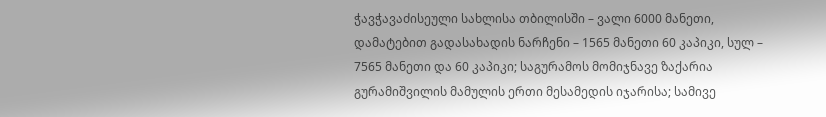ჭავჭავაძისეული სახლისა თბილისში – ვალი 6000 მანეთი, დამატებით გადასახადის ნარჩენი – 1565 მანეთი 60 კაპიკი, სულ – 7565 მანეთი და 60 კაპიკი; საგურამოს მომიჯნავე ზაქარია გურამიშვილის მამულის ერთი მესამედის იჯარისა; სამივე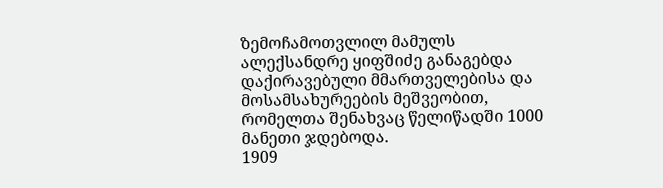ზემოჩამოთვლილ მამულს ალექსანდრე ყიფშიძე განაგებდა დაქირავებული მმართველებისა და მოსამსახურეების მეშვეობით, რომელთა შენახვაც წელიწადში 1000 მანეთი ჯდებოდა.
1909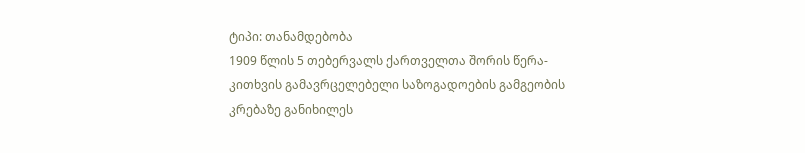ტიპი: თანამდებობა
1909 წლის 5 თებერვალს ქართველთა შორის წერა-კითხვის გამავრცელებელი საზოგადოების გამგეობის კრებაზე განიხილეს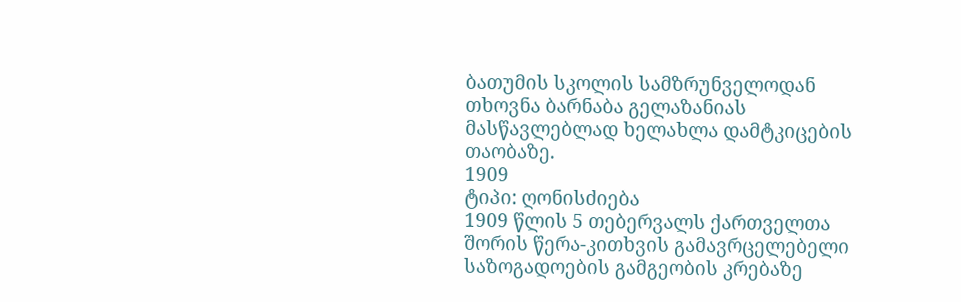ბათუმის სკოლის სამზრუნველოდან თხოვნა ბარნაბა გელაზანიას მასწავლებლად ხელახლა დამტკიცების თაობაზე.
1909
ტიპი: ღონისძიება
1909 წლის 5 თებერვალს ქართველთა შორის წერა-კითხვის გამავრცელებელი საზოგადოების გამგეობის კრებაზე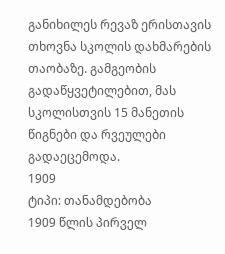განიხილეს რევაზ ერისთავის თხოვნა სკოლის დახმარების თაობაზე. გამგეობის გადაწყვეტილებით, მას სკოლისთვის 15 მანეთის წიგნები და რვეულები გადაეცემოდა.
1909
ტიპი: თანამდებობა
1909 წლის პირველ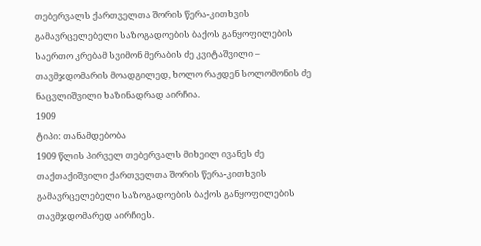თებერვალს ქართველთა შორის წერა-კითხვის გამავრცელებელი საზოგადოების ბაქოს განყოფილების საერთო კრებამ სვიმონ მერაბის ძე კვიტაშვილი – თავმჯდომარის მოადგილედ, ხოლო რაჟდენ სოლომონის ძე ნაცვლიშვილი ხაზინადრად აირჩია.
1909
ტიპი: თანამდებობა
1909 წლის პირველ თებერვალს მიხეილ ივანეს ძე თაქთაქიშვილი ქართველთა შორის წერა-კითხვის გამავრცელებელი საზოგადოების ბაქოს განყოფილების თავმჯდომარედ აირჩიეს.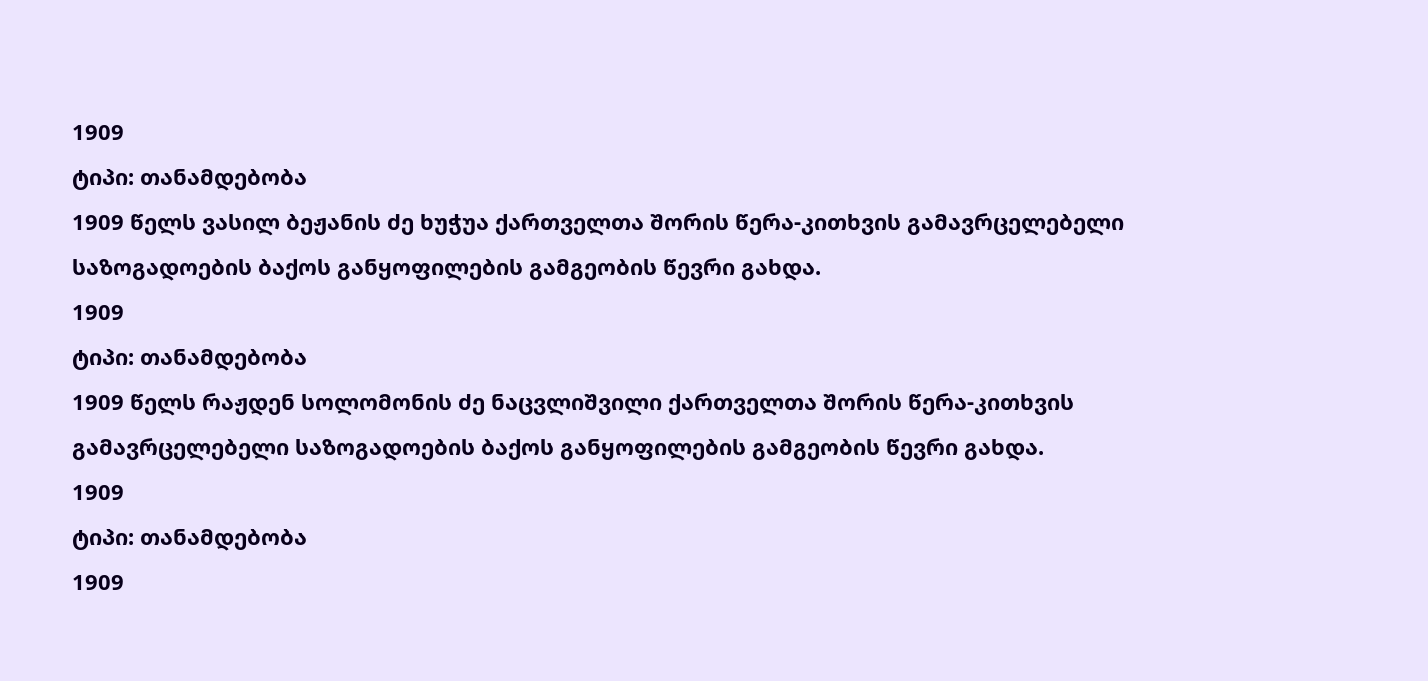1909
ტიპი: თანამდებობა
1909 წელს ვასილ ბეჟანის ძე ხუჭუა ქართველთა შორის წერა-კითხვის გამავრცელებელი საზოგადოების ბაქოს განყოფილების გამგეობის წევრი გახდა.
1909
ტიპი: თანამდებობა
1909 წელს რაჟდენ სოლომონის ძე ნაცვლიშვილი ქართველთა შორის წერა-კითხვის გამავრცელებელი საზოგადოების ბაქოს განყოფილების გამგეობის წევრი გახდა.
1909
ტიპი: თანამდებობა
1909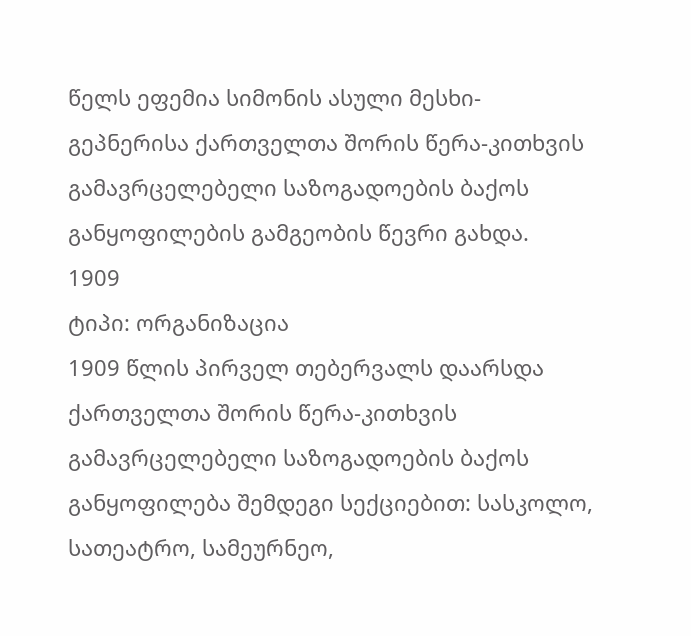წელს ეფემია სიმონის ასული მესხი-გეპნერისა ქართველთა შორის წერა-კითხვის გამავრცელებელი საზოგადოების ბაქოს განყოფილების გამგეობის წევრი გახდა.
1909
ტიპი: ორგანიზაცია
1909 წლის პირველ თებერვალს დაარსდა ქართველთა შორის წერა-კითხვის გამავრცელებელი საზოგადოების ბაქოს განყოფილება შემდეგი სექციებით: სასკოლო, სათეატრო, სამეურნეო,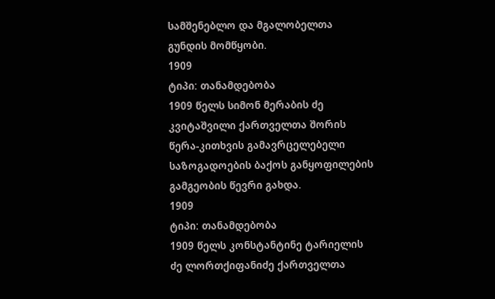სამშენებლო და მგალობელთა გუნდის მომწყობი.
1909
ტიპი: თანამდებობა
1909 წელს სიმონ მერაბის ძე კვიტაშვილი ქართველთა შორის წერა-კითხვის გამავრცელებელი საზოგადოების ბაქოს განყოფილების გამგეობის წევრი გახდა.
1909
ტიპი: თანამდებობა
1909 წელს კონსტანტინე ტარიელის ძე ლორთქიფანიძე ქართველთა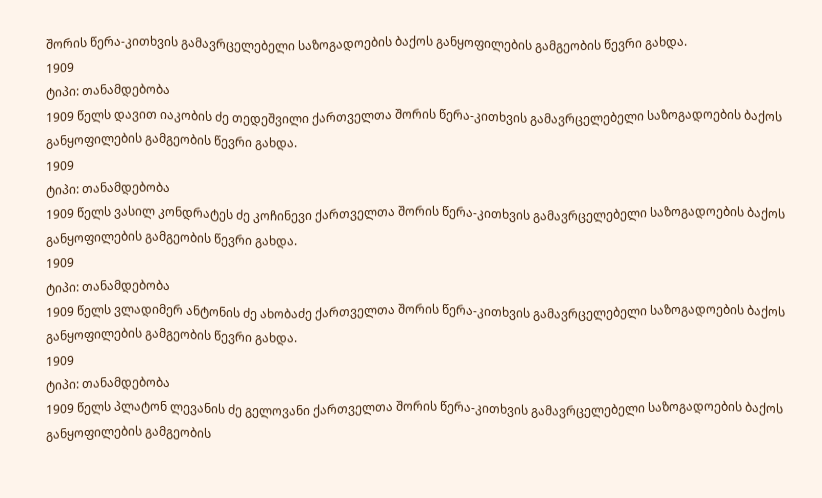შორის წერა-კითხვის გამავრცელებელი საზოგადოების ბაქოს განყოფილების გამგეობის წევრი გახდა.
1909
ტიპი: თანამდებობა
1909 წელს დავით იაკობის ძე თედეშვილი ქართველთა შორის წერა-კითხვის გამავრცელებელი საზოგადოების ბაქოს განყოფილების გამგეობის წევრი გახდა.
1909
ტიპი: თანამდებობა
1909 წელს ვასილ კონდრატეს ძე კოჩინევი ქართველთა შორის წერა-კითხვის გამავრცელებელი საზოგადოების ბაქოს განყოფილების გამგეობის წევრი გახდა.
1909
ტიპი: თანამდებობა
1909 წელს ვლადიმერ ანტონის ძე ახობაძე ქართველთა შორის წერა-კითხვის გამავრცელებელი საზოგადოების ბაქოს განყოფილების გამგეობის წევრი გახდა.
1909
ტიპი: თანამდებობა
1909 წელს პლატონ ლევანის ძე გელოვანი ქართველთა შორის წერა-კითხვის გამავრცელებელი საზოგადოების ბაქოს განყოფილების გამგეობის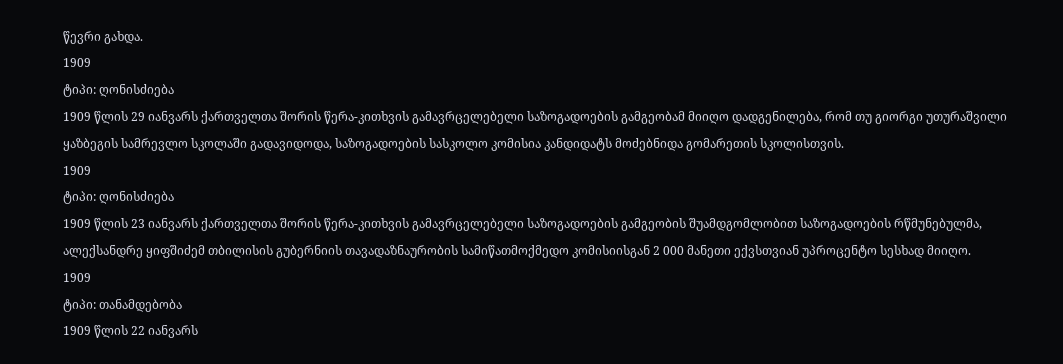წევრი გახდა.
1909
ტიპი: ღონისძიება
1909 წლის 29 იანვარს ქართველთა შორის წერა-კითხვის გამავრცელებელი საზოგადოების გამგეობამ მიიღო დადგენილება, რომ თუ გიორგი უთურაშვილი ყაზბეგის სამრევლო სკოლაში გადავიდოდა, საზოგადოების სასკოლო კომისია კანდიდატს მოძებნიდა გომარეთის სკოლისთვის.
1909
ტიპი: ღონისძიება
1909 წლის 23 იანვარს ქართველთა შორის წერა-კითხვის გამავრცელებელი საზოგადოების გამგეობის შუამდგომლობით საზოგადოების რწმუნებულმა, ალექსანდრე ყიფშიძემ თბილისის გუბერნიის თავადაზნაურობის სამიწათმოქმედო კომისიისგან 2 000 მანეთი ექვსთვიან უპროცენტო სესხად მიიღო.
1909
ტიპი: თანამდებობა
1909 წლის 22 იანვარს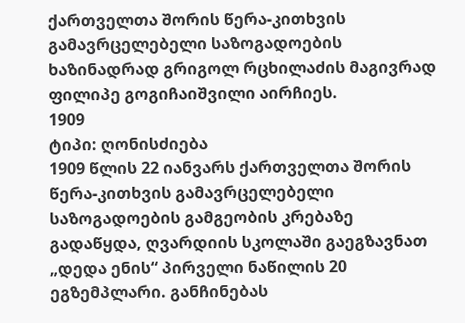ქართველთა შორის წერა-კითხვის გამავრცელებელი საზოგადოების ხაზინადრად გრიგოლ რცხილაძის მაგივრად ფილიპე გოგიჩაიშვილი აირჩიეს.
1909
ტიპი: ღონისძიება
1909 წლის 22 იანვარს ქართველთა შორის წერა-კითხვის გამავრცელებელი საზოგადოების გამგეობის კრებაზე გადაწყდა, ღვარდიის სკოლაში გაეგზავნათ „დედა ენის“ პირველი ნაწილის 20 ეგზემპლარი. განჩინებას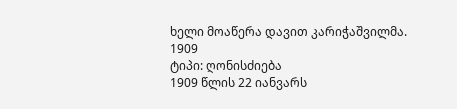ხელი მოაწერა დავით კარიჭაშვილმა.
1909
ტიპი: ღონისძიება
1909 წლის 22 იანვარს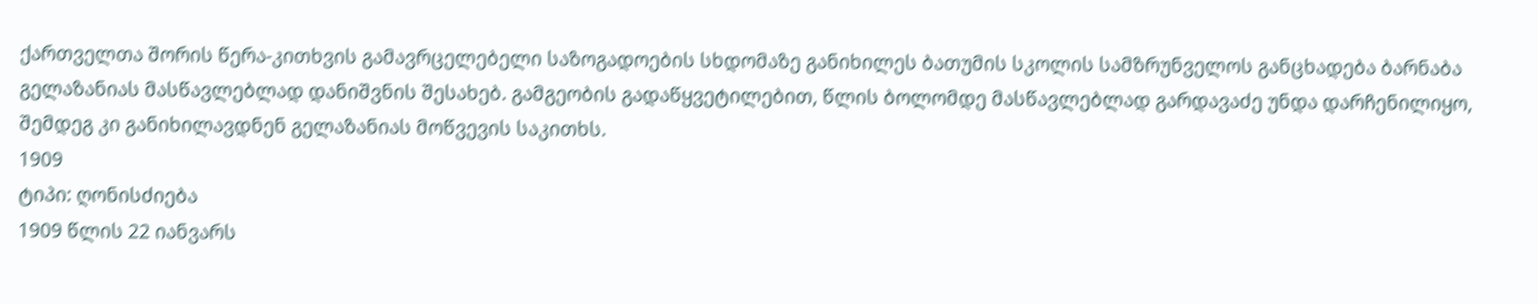ქართველთა შორის წერა-კითხვის გამავრცელებელი საზოგადოების სხდომაზე განიხილეს ბათუმის სკოლის სამზრუნველოს განცხადება ბარნაბა გელაზანიას მასწავლებლად დანიშვნის შესახებ. გამგეობის გადაწყვეტილებით, წლის ბოლომდე მასწავლებლად გარდავაძე უნდა დარჩენილიყო, შემდეგ კი განიხილავდნენ გელაზანიას მოწვევის საკითხს.
1909
ტიპი: ღონისძიება
1909 წლის 22 იანვარს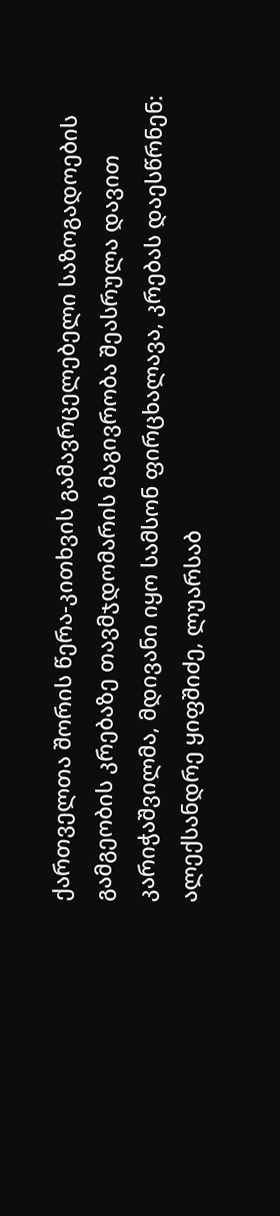ქართველთა შორის წერა-კითხვის გამავრცელებელი საზოგადოების გამგეობის კრებაზე თავმჯდომარის მაგივრობა შეასრულა დავით კარიჭაშვილმა, მდივანი იყო სამსონ ფირცხალავა, კრებას დაესწრნენ: ალექსანდრე ყიფშიძე, ლუარსაბ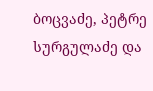ბოცვაძე, პეტრე სურგულაძე და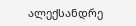ალექსანდრე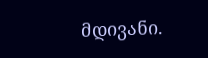მდივანი.